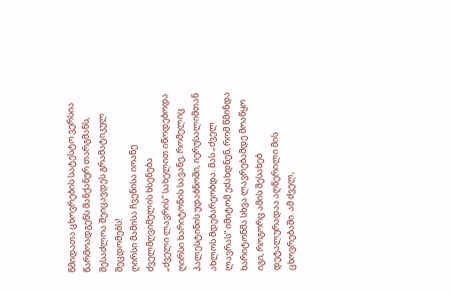წმიდათა ცხოვრების სატესტო ვერსია წარმოადგენს მანქანურ თარგმანს, შესაძლოა შეიცავდეს გრამატიკულ შეცდომებს!
ღირსი მამისა ჩვენისა იოანე ძველმღვიმელის ხსენება
„ძველი ლავრის“ სახელით იწოდებოდა ღირსი ხარიტონის სავანე, რომელიც პალესტინის უდაბნოში, იერუსალიმთან ახლოს მდებარეობდა. მას „ძველ ლავრას“ იმიტომ ეძახდნენ, რომ წმინდა ხარიტონმა სხვა ლავრებამდე მოაწყო იგი, როგორც ამის შესახებ დეტალურადაა აღწერილი მის ცხოვრებაში. ამ ძველ,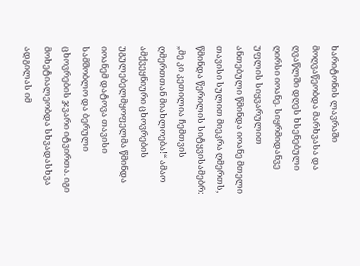ხარიტონის ლავრაში მოღვაწეობდა მარხვასა და ღვაწლში დღეს ხსენებული ღირსი იოანე. სიყრმიდანვე უფლის სიყვარულით ანთებული წმინდა იოანე მთელი თავისი სულით მიეკრა ღმერთს, წმინდა წერილის სიტყვისამებრ: „მე კი კეთილია ჩემთვის ღმერთთან მიახლოება!“ ამაო ამქვეყნიური ცხოვრების უგულებელმყოფელმა წმინდა იოანემ დატოვა თავისი სამშობლო და ბერული ცხოვრების ჯვარი იტვირთა. იგი მოხეტიალეობდა სხვადასხვა ადგილას იმ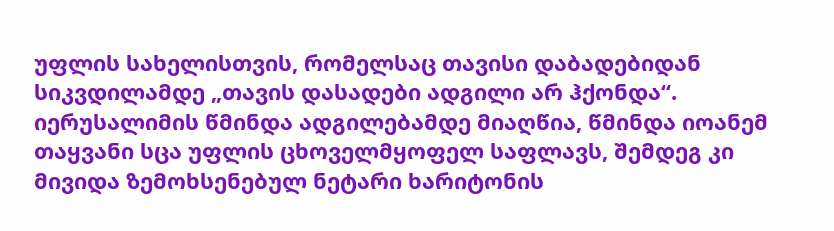უფლის სახელისთვის, რომელსაც თავისი დაბადებიდან სიკვდილამდე „თავის დასადები ადგილი არ ჰქონდა“.
იერუსალიმის წმინდა ადგილებამდე მიაღწია, წმინდა იოანემ თაყვანი სცა უფლის ცხოველმყოფელ საფლავს, შემდეგ კი მივიდა ზემოხსენებულ ნეტარი ხარიტონის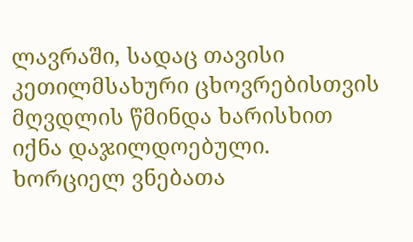ლავრაში, სადაც თავისი კეთილმსახური ცხოვრებისთვის მღვდლის წმინდა ხარისხით იქნა დაჯილდოებული. ხორციელ ვნებათა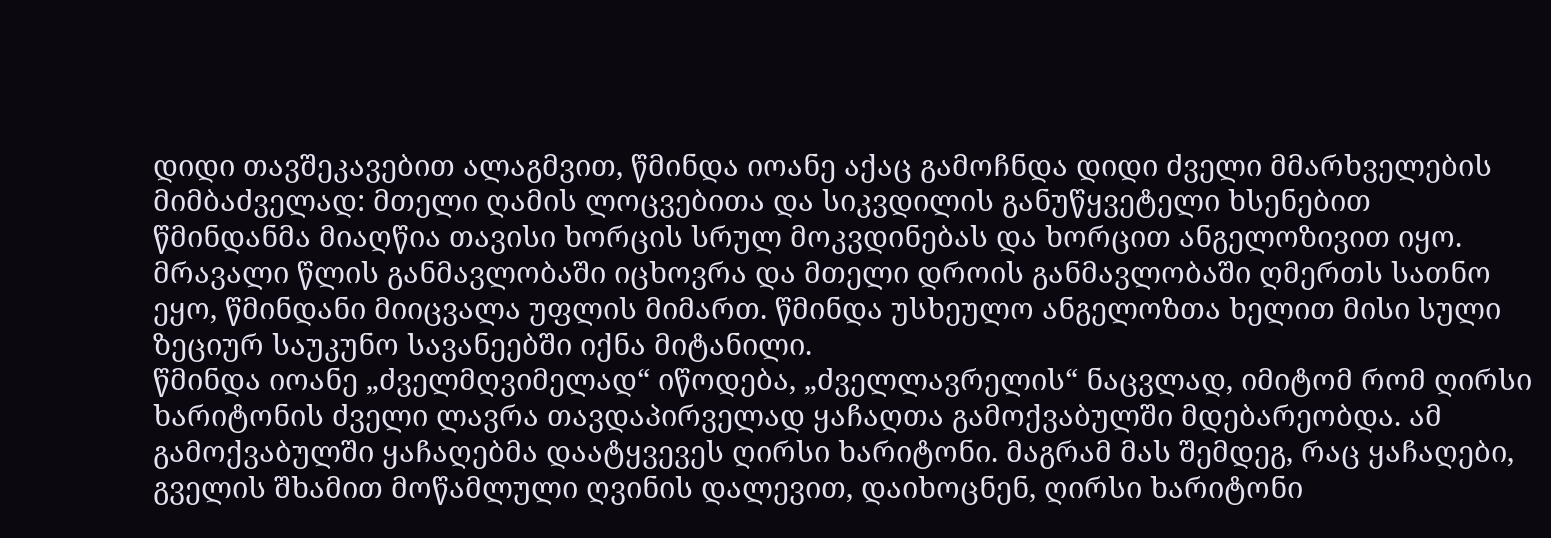დიდი თავშეკავებით ალაგმვით, წმინდა იოანე აქაც გამოჩნდა დიდი ძველი მმარხველების მიმბაძველად: მთელი ღამის ლოცვებითა და სიკვდილის განუწყვეტელი ხსენებით წმინდანმა მიაღწია თავისი ხორცის სრულ მოკვდინებას და ხორცით ანგელოზივით იყო.
მრავალი წლის განმავლობაში იცხოვრა და მთელი დროის განმავლობაში ღმერთს სათნო ეყო, წმინდანი მიიცვალა უფლის მიმართ. წმინდა უსხეულო ანგელოზთა ხელით მისი სული ზეციურ საუკუნო სავანეებში იქნა მიტანილი.
წმინდა იოანე „ძველმღვიმელად“ იწოდება, „ძველლავრელის“ ნაცვლად, იმიტომ რომ ღირსი ხარიტონის ძველი ლავრა თავდაპირველად ყაჩაღთა გამოქვაბულში მდებარეობდა. ამ გამოქვაბულში ყაჩაღებმა დაატყვევეს ღირსი ხარიტონი. მაგრამ მას შემდეგ, რაც ყაჩაღები, გველის შხამით მოწამლული ღვინის დალევით, დაიხოცნენ, ღირსი ხარიტონი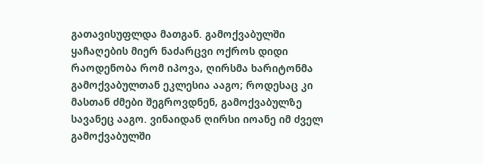გათავისუფლდა მათგან. გამოქვაბულში ყაჩაღების მიერ ნაძარცვი ოქროს დიდი რაოდენობა რომ იპოვა, ღირსმა ხარიტონმა გამოქვაბულთან ეკლესია ააგო; როდესაც კი მასთან ძმები შეგროვდნენ, გამოქვაბულზე სავანეც ააგო. ვინაიდან ღირსი იოანე იმ ძველ გამოქვაბულში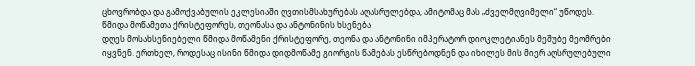ცხოვრობდა და გამოქვაბულის ეკლესიაში ღვთისმსახურებას აღასრულებდა, ამიტომაც მას „ძველმღვიმელი“ უწოდეს.
წმიდა მოწამეთა ქრისტეფორეს, თეონასა და ანტონინის ხსენება
დღეს მოსახსენიებელი წმიდა მოწამენი ქრისტეფორე, თეონა და ანტონინი იმპერატორ დიოკლეტიანეს მეშუბე მეომრები იყვნენ. ერთხელ, როდესაც ისინი წმიდა დიდმოწამე გიორგის წამებას ესწრებოდნენ და იხილეს მის მიერ აღსრულებული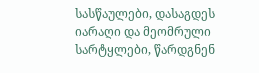სასწაულები, დასაგდეს იარაღი და მეომრული სარტყლები, წარდგნენ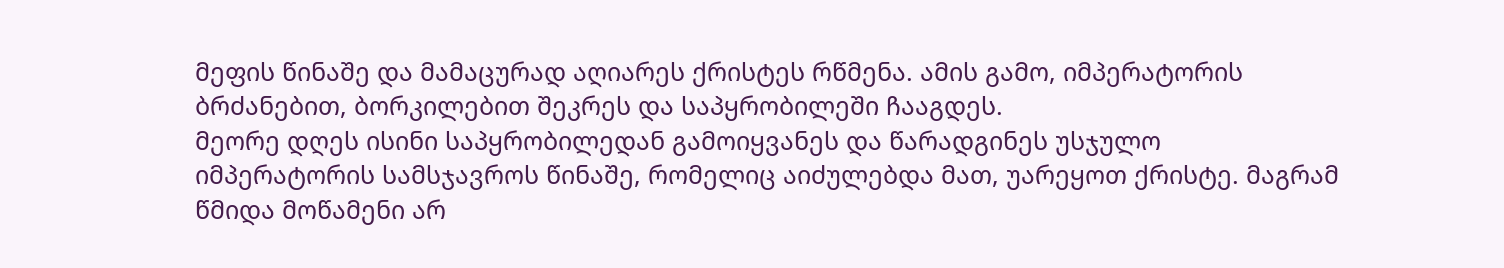მეფის წინაშე და მამაცურად აღიარეს ქრისტეს რწმენა. ამის გამო, იმპერატორის ბრძანებით, ბორკილებით შეკრეს და საპყრობილეში ჩააგდეს.
მეორე დღეს ისინი საპყრობილედან გამოიყვანეს და წარადგინეს უსჯულო იმპერატორის სამსჯავროს წინაშე, რომელიც აიძულებდა მათ, უარეყოთ ქრისტე. მაგრამ წმიდა მოწამენი არ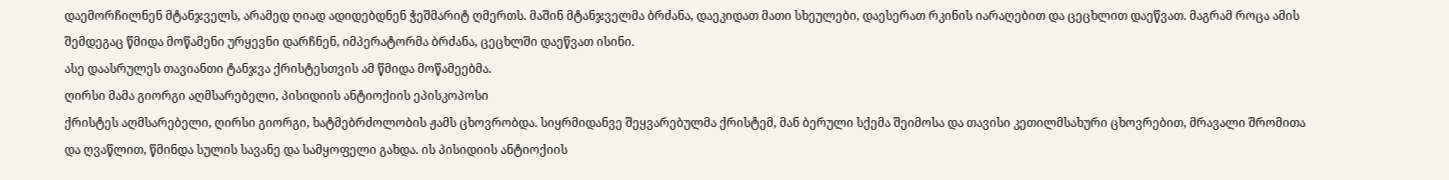დაემორჩილნენ მტანჯველს, არამედ ღიად ადიდებდნენ ჭეშმარიტ ღმერთს. მაშინ მტანჯველმა ბრძანა, დაეკიდათ მათი სხეულები, დაესერათ რკინის იარაღებით და ცეცხლით დაეწვათ. მაგრამ როცა ამის შემდეგაც წმიდა მოწამენი ურყევნი დარჩნენ, იმპერატორმა ბრძანა, ცეცხლში დაეწვათ ისინი.
ასე დაასრულეს თავიანთი ტანჯვა ქრისტესთვის ამ წმიდა მოწამეებმა.
ღირსი მამა გიორგი აღმსარებელი, პისიდიის ანტიოქიის ეპისკოპოსი
ქრისტეს აღმსარებელი, ღირსი გიორგი, ხატმებრძოლობის ჟამს ცხოვრობდა. სიყრმიდანვე შეყვარებულმა ქრისტემ, მან ბერული სქემა შეიმოსა და თავისი კეთილმსახური ცხოვრებით, მრავალი შრომითა და ღვაწლით, წმინდა სულის სავანე და სამყოფელი გახდა. ის პისიდიის ანტიოქიის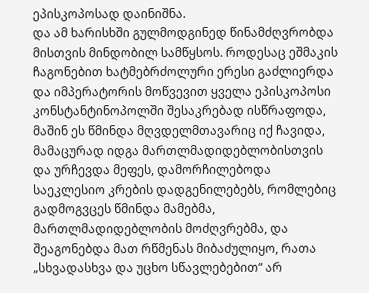ეპისკოპოსად დაინიშნა.
და ამ ხარისხში გულმოდგინედ წინამძღვრობდა მისთვის მინდობილ სამწყსოს. როდესაც ეშმაკის ჩაგონებით ხატმებრძოლური ერესი გაძლიერდა და იმპერატორის მოწვევით ყველა ეპისკოპოსი კონსტანტინოპოლში შესაკრებად ისწრაფოდა, მაშინ ეს წმინდა მღვდელმთავარიც იქ ჩავიდა, მამაცურად იდგა მართლმადიდებლობისთვის და ურჩევდა მეფეს, დამორჩილებოდა საეკლესიო კრების დადგენილებებს, რომლებიც გადმოგვცეს წმინდა მამებმა, მართლმადიდებლობის მოძღვრებმა, და შეაგონებდა მათ რწმენას მიბაძულიყო, რათა „სხვადასხვა და უცხო სწავლებებით“ არ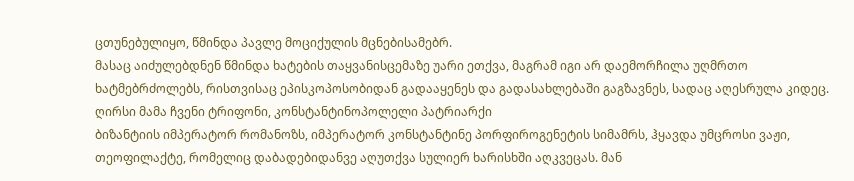ცთუნებულიყო, წმინდა პავლე მოციქულის მცნებისამებრ.
მასაც აიძულებდნენ წმინდა ხატების თაყვანისცემაზე უარი ეთქვა, მაგრამ იგი არ დაემორჩილა უღმრთო ხატმებრძოლებს, რისთვისაც ეპისკოპოსობიდან გადააყენეს და გადასახლებაში გაგზავნეს, სადაც აღესრულა კიდეც.
ღირსი მამა ჩვენი ტრიფონი, კონსტანტინოპოლელი პატრიარქი
ბიზანტიის იმპერატორ რომანოზს, იმპერატორ კონსტანტინე პორფიროგენეტის სიმამრს, ჰყავდა უმცროსი ვაჟი, თეოფილაქტე, რომელიც დაბადებიდანვე აღუთქვა სულიერ ხარისხში აღკვეცას. მან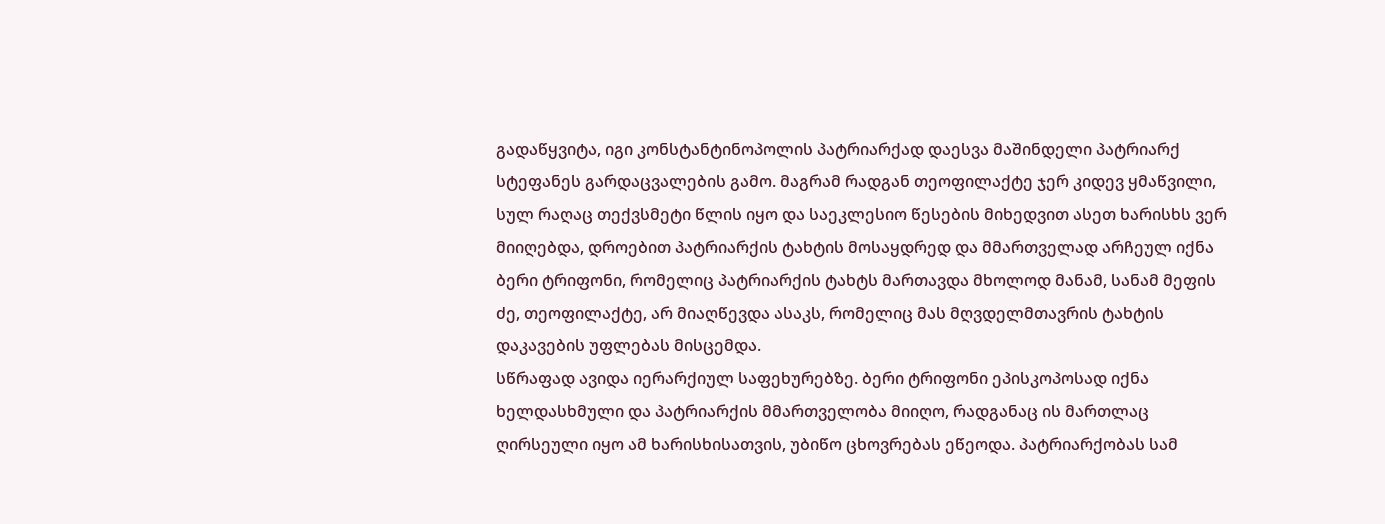გადაწყვიტა, იგი კონსტანტინოპოლის პატრიარქად დაესვა მაშინდელი პატრიარქ სტეფანეს გარდაცვალების გამო. მაგრამ რადგან თეოფილაქტე ჯერ კიდევ ყმაწვილი, სულ რაღაც თექვსმეტი წლის იყო და საეკლესიო წესების მიხედვით ასეთ ხარისხს ვერ მიიღებდა, დროებით პატრიარქის ტახტის მოსაყდრედ და მმართველად არჩეულ იქნა ბერი ტრიფონი, რომელიც პატრიარქის ტახტს მართავდა მხოლოდ მანამ, სანამ მეფის ძე, თეოფილაქტე, არ მიაღწევდა ასაკს, რომელიც მას მღვდელმთავრის ტახტის დაკავების უფლებას მისცემდა.
სწრაფად ავიდა იერარქიულ საფეხურებზე. ბერი ტრიფონი ეპისკოპოსად იქნა ხელდასხმული და პატრიარქის მმართველობა მიიღო, რადგანაც ის მართლაც ღირსეული იყო ამ ხარისხისათვის, უბიწო ცხოვრებას ეწეოდა. პატრიარქობას სამ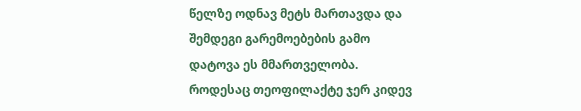წელზე ოდნავ მეტს მართავდა და შემდეგი გარემოებების გამო დატოვა ეს მმართველობა.
როდესაც თეოფილაქტე ჯერ კიდევ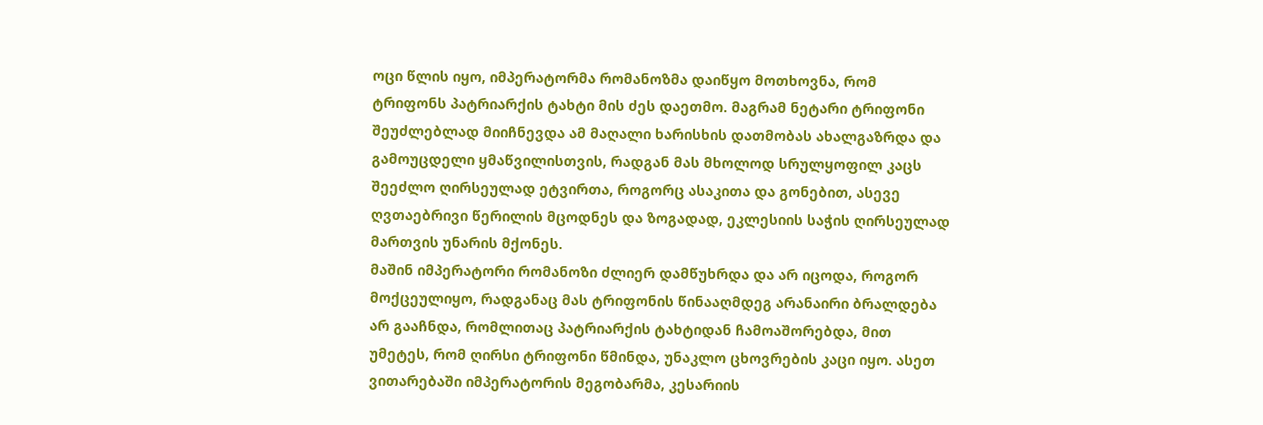ოცი წლის იყო, იმპერატორმა რომანოზმა დაიწყო მოთხოვნა, რომ ტრიფონს პატრიარქის ტახტი მის ძეს დაეთმო. მაგრამ ნეტარი ტრიფონი შეუძლებლად მიიჩნევდა ამ მაღალი ხარისხის დათმობას ახალგაზრდა და გამოუცდელი ყმაწვილისთვის, რადგან მას მხოლოდ სრულყოფილ კაცს შეეძლო ღირსეულად ეტვირთა, როგორც ასაკითა და გონებით, ასევე ღვთაებრივი წერილის მცოდნეს და ზოგადად, ეკლესიის საჭის ღირსეულად მართვის უნარის მქონეს.
მაშინ იმპერატორი რომანოზი ძლიერ დამწუხრდა და არ იცოდა, როგორ მოქცეულიყო, რადგანაც მას ტრიფონის წინააღმდეგ არანაირი ბრალდება არ გააჩნდა, რომლითაც პატრიარქის ტახტიდან ჩამოაშორებდა, მით უმეტეს, რომ ღირსი ტრიფონი წმინდა, უნაკლო ცხოვრების კაცი იყო. ასეთ ვითარებაში იმპერატორის მეგობარმა, კესარიის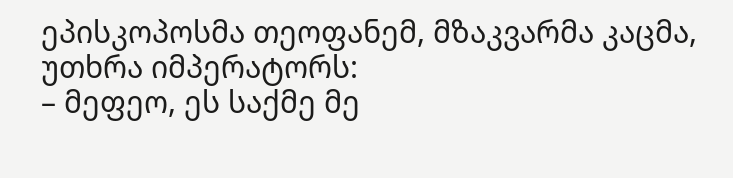ეპისკოპოსმა თეოფანემ, მზაკვარმა კაცმა, უთხრა იმპერატორს:
– მეფეო, ეს საქმე მე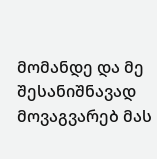მომანდე და მე შესანიშნავად მოვაგვარებ მას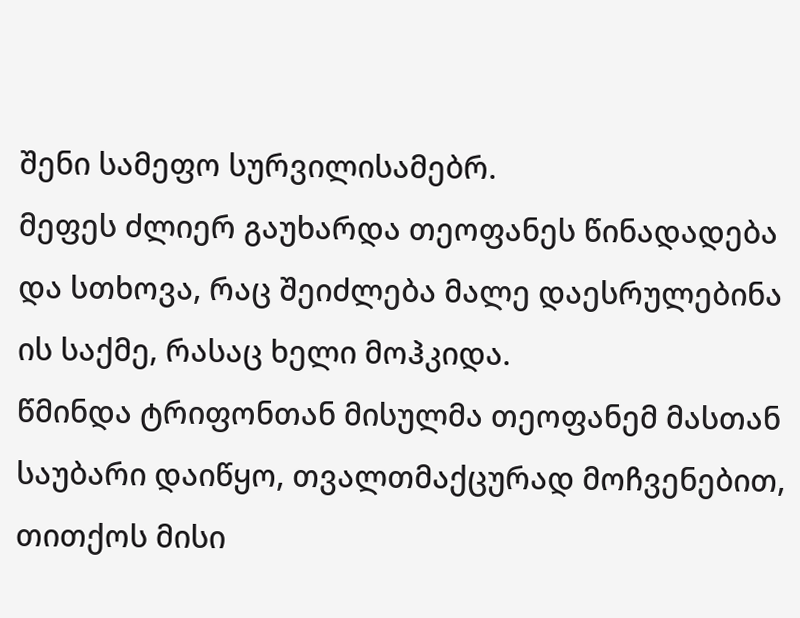შენი სამეფო სურვილისამებრ.
მეფეს ძლიერ გაუხარდა თეოფანეს წინადადება და სთხოვა, რაც შეიძლება მალე დაესრულებინა ის საქმე, რასაც ხელი მოჰკიდა.
წმინდა ტრიფონთან მისულმა თეოფანემ მასთან საუბარი დაიწყო, თვალთმაქცურად მოჩვენებით, თითქოს მისი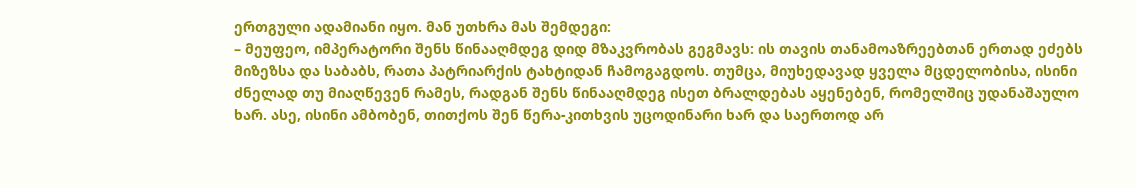ერთგული ადამიანი იყო. მან უთხრა მას შემდეგი:
– მეუფეო, იმპერატორი შენს წინააღმდეგ დიდ მზაკვრობას გეგმავს: ის თავის თანამოაზრეებთან ერთად ეძებს მიზეზსა და საბაბს, რათა პატრიარქის ტახტიდან ჩამოგაგდოს. თუმცა, მიუხედავად ყველა მცდელობისა, ისინი ძნელად თუ მიაღწევენ რამეს, რადგან შენს წინააღმდეგ ისეთ ბრალდებას აყენებენ, რომელშიც უდანაშაულო ხარ. ასე, ისინი ამბობენ, თითქოს შენ წერა-კითხვის უცოდინარი ხარ და საერთოდ არ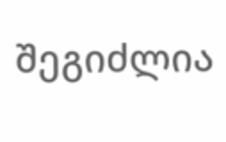შეგიძლია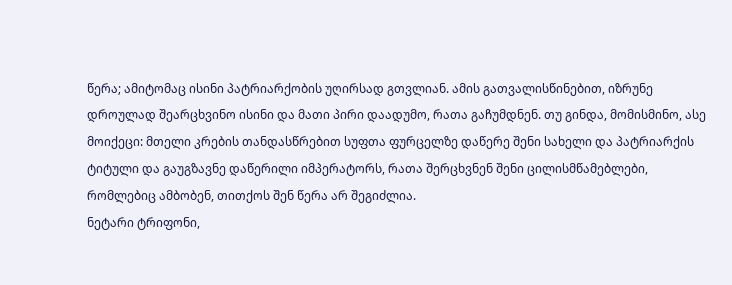წერა; ამიტომაც ისინი პატრიარქობის უღირსად გთვლიან. ამის გათვალისწინებით, იზრუნე დროულად შეარცხვინო ისინი და მათი პირი დაადუმო, რათა გაჩუმდნენ. თუ გინდა, მომისმინო, ასე მოიქეცი: მთელი კრების თანდასწრებით სუფთა ფურცელზე დაწერე შენი სახელი და პატრიარქის ტიტული და გაუგზავნე დაწერილი იმპერატორს, რათა შერცხვნენ შენი ცილისმწამებლები, რომლებიც ამბობენ, თითქოს შენ წერა არ შეგიძლია.
ნეტარი ტრიფონი,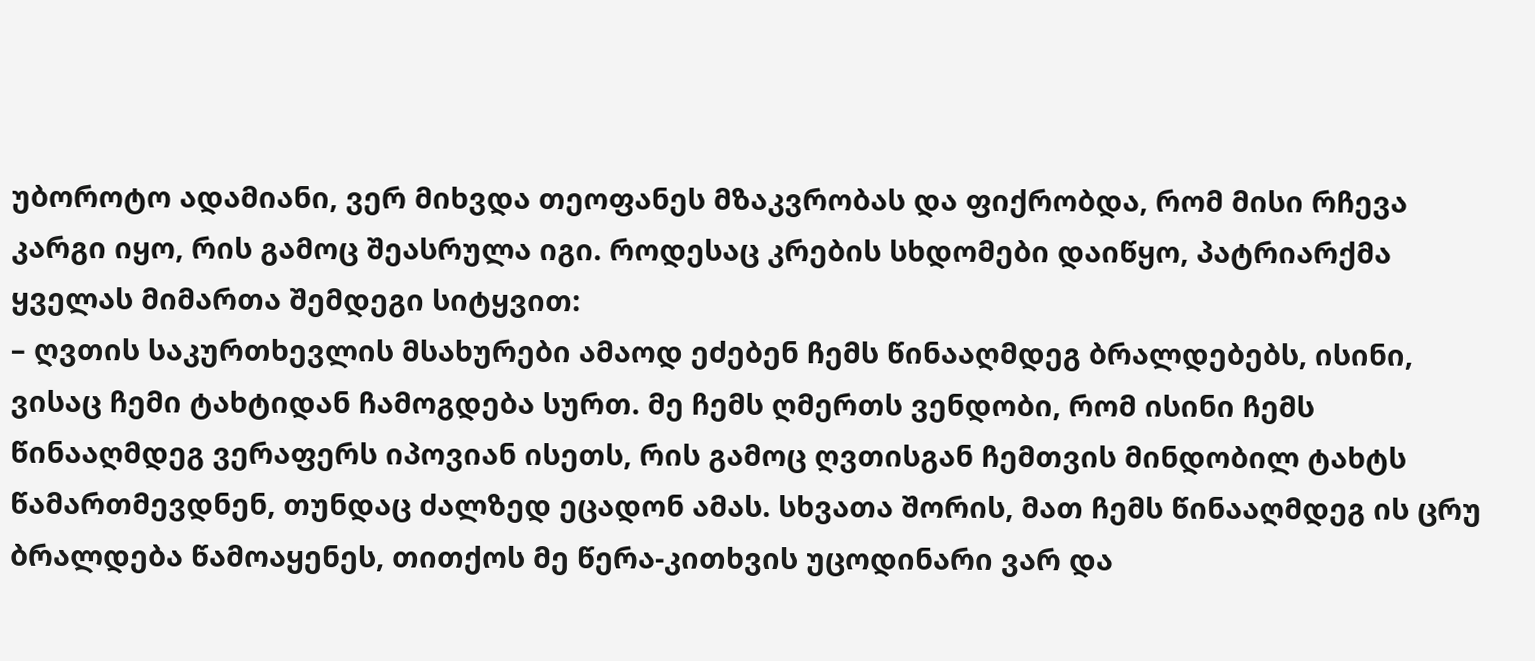უბოროტო ადამიანი, ვერ მიხვდა თეოფანეს მზაკვრობას და ფიქრობდა, რომ მისი რჩევა კარგი იყო, რის გამოც შეასრულა იგი. როდესაც კრების სხდომები დაიწყო, პატრიარქმა ყველას მიმართა შემდეგი სიტყვით:
– ღვთის საკურთხევლის მსახურები ამაოდ ეძებენ ჩემს წინააღმდეგ ბრალდებებს, ისინი, ვისაც ჩემი ტახტიდან ჩამოგდება სურთ. მე ჩემს ღმერთს ვენდობი, რომ ისინი ჩემს წინააღმდეგ ვერაფერს იპოვიან ისეთს, რის გამოც ღვთისგან ჩემთვის მინდობილ ტახტს წამართმევდნენ, თუნდაც ძალზედ ეცადონ ამას. სხვათა შორის, მათ ჩემს წინააღმდეგ ის ცრუ ბრალდება წამოაყენეს, თითქოს მე წერა-კითხვის უცოდინარი ვარ და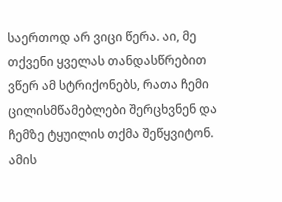საერთოდ არ ვიცი წერა. აი, მე თქვენი ყველას თანდასწრებით ვწერ ამ სტრიქონებს, რათა ჩემი ცილისმწამებლები შერცხვნენ და ჩემზე ტყუილის თქმა შეწყვიტონ.
ამის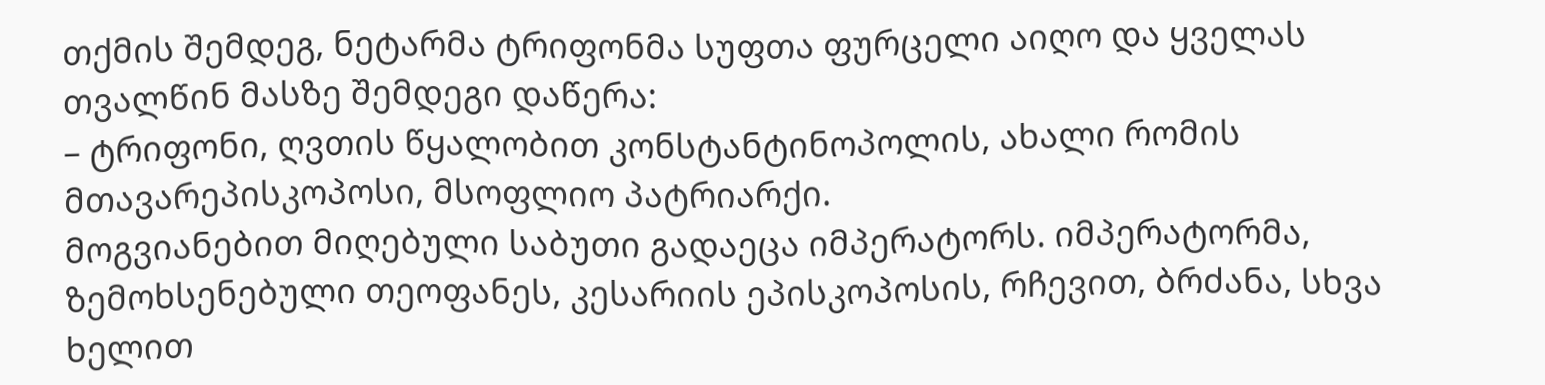თქმის შემდეგ, ნეტარმა ტრიფონმა სუფთა ფურცელი აიღო და ყველას თვალწინ მასზე შემდეგი დაწერა:
– ტრიფონი, ღვთის წყალობით კონსტანტინოპოლის, ახალი რომის მთავარეპისკოპოსი, მსოფლიო პატრიარქი.
მოგვიანებით მიღებული საბუთი გადაეცა იმპერატორს. იმპერატორმა, ზემოხსენებული თეოფანეს, კესარიის ეპისკოპოსის, რჩევით, ბრძანა, სხვა ხელით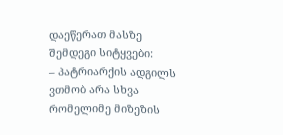დაეწერათ მასზე შემდეგი სიტყვები:
– პატრიარქის ადგილს ვთმობ არა სხვა რომელიმე მიზეზის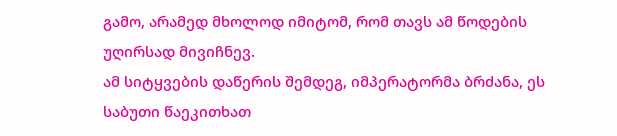გამო, არამედ მხოლოდ იმიტომ, რომ თავს ამ წოდების უღირსად მივიჩნევ.
ამ სიტყვების დაწერის შემდეგ, იმპერატორმა ბრძანა, ეს საბუთი წაეკითხათ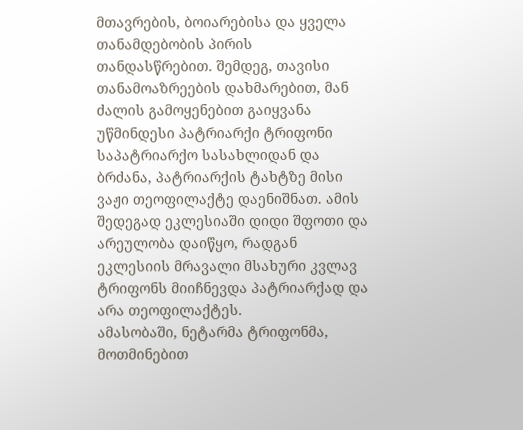მთავრების, ბოიარებისა და ყველა თანამდებობის პირის თანდასწრებით. შემდეგ, თავისი თანამოაზრეების დახმარებით, მან ძალის გამოყენებით გაიყვანა უწმინდესი პატრიარქი ტრიფონი საპატრიარქო სასახლიდან და ბრძანა, პატრიარქის ტახტზე მისი ვაჟი თეოფილაქტე დაენიშნათ. ამის შედეგად ეკლესიაში დიდი შფოთი და არეულობა დაიწყო, რადგან ეკლესიის მრავალი მსახური კვლავ ტრიფონს მიიჩნევდა პატრიარქად და არა თეოფილაქტეს.
ამასობაში, ნეტარმა ტრიფონმა, მოთმინებით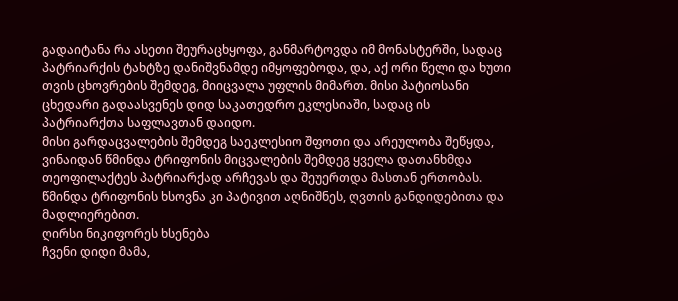გადაიტანა რა ასეთი შეურაცხყოფა, განმარტოვდა იმ მონასტერში, სადაც პატრიარქის ტახტზე დანიშვნამდე იმყოფებოდა, და, აქ ორი წელი და ხუთი თვის ცხოვრების შემდეგ, მიიცვალა უფლის მიმართ. მისი პატიოსანი ცხედარი გადაასვენეს დიდ საკათედრო ეკლესიაში, სადაც ის პატრიარქთა საფლავთან დაიდო.
მისი გარდაცვალების შემდეგ საეკლესიო შფოთი და არეულობა შეწყდა, ვინაიდან წმინდა ტრიფონის მიცვალების შემდეგ ყველა დათანხმდა თეოფილაქტეს პატრიარქად არჩევას და შეუერთდა მასთან ერთობას. წმინდა ტრიფონის ხსოვნა კი პატივით აღნიშნეს, ღვთის განდიდებითა და მადლიერებით.
ღირსი ნიკიფორეს ხსენება
ჩვენი დიდი მამა,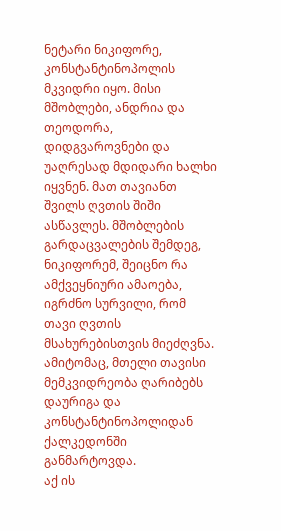ნეტარი ნიკიფორე, კონსტანტინოპოლის მკვიდრი იყო. მისი მშობლები, ანდრია და თეოდორა, დიდგვაროვნები და უაღრესად მდიდარი ხალხი იყვნენ. მათ თავიანთ შვილს ღვთის შიში ასწავლეს. მშობლების გარდაცვალების შემდეგ, ნიკიფორემ, შეიცნო რა ამქვეყნიური ამაოება, იგრძნო სურვილი, რომ თავი ღვთის მსახურებისთვის მიეძღვნა. ამიტომაც, მთელი თავისი მემკვიდრეობა ღარიბებს დაურიგა და კონსტანტინოპოლიდან ქალკედონში განმარტოვდა.
აქ ის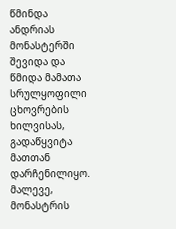წმინდა ანდრიას მონასტერში შევიდა და წმიდა მამათა სრულყოფილი ცხოვრების ხილვისას, გადაწყვიტა მათთან დარჩენილიყო. მალევე, მონასტრის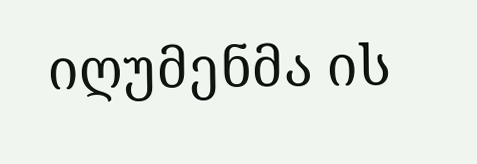იღუმენმა ის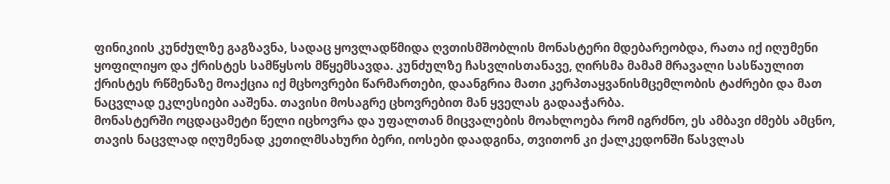ფინიკიის კუნძულზე გაგზავნა, სადაც ყოვლადწმიდა ღვთისმშობლის მონასტერი მდებარეობდა, რათა იქ იღუმენი ყოფილიყო და ქრისტეს სამწყსოს მწყემსავდა. კუნძულზე ჩასვლისთანავე, ღირსმა მამამ მრავალი სასწაულით ქრისტეს რწმენაზე მოაქცია იქ მცხოვრები წარმართები, დაანგრია მათი კერპთაყვანისმცემლობის ტაძრები და მათ ნაცვლად ეკლესიები ააშენა. თავისი მოსაგრე ცხოვრებით მან ყველას გადააჭარბა.
მონასტერში ოცდაცამეტი წელი იცხოვრა და უფალთან მიცვალების მოახლოება რომ იგრძნო, ეს ამბავი ძმებს ამცნო, თავის ნაცვლად იღუმენად კეთილმსახური ბერი, იოსები დაადგინა, თვითონ კი ქალკედონში წასვლას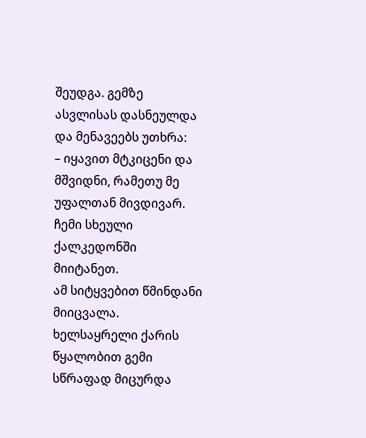შეუდგა. გემზე ასვლისას დასნეულდა და მენავეებს უთხრა:
– იყავით მტკიცენი და მშვიდნი, რამეთუ მე უფალთან მივდივარ. ჩემი სხეული ქალკედონში მიიტანეთ.
ამ სიტყვებით წმინდანი მიიცვალა. ხელსაყრელი ქარის წყალობით გემი სწრაფად მიცურდა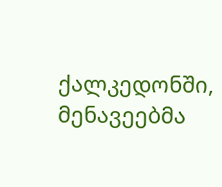ქალკედონში, მენავეებმა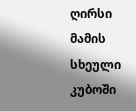ღირსი მამის სხეული კუბოში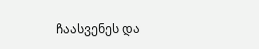ჩაასვენეს და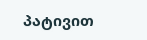პატივით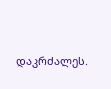დაკრძალეს.